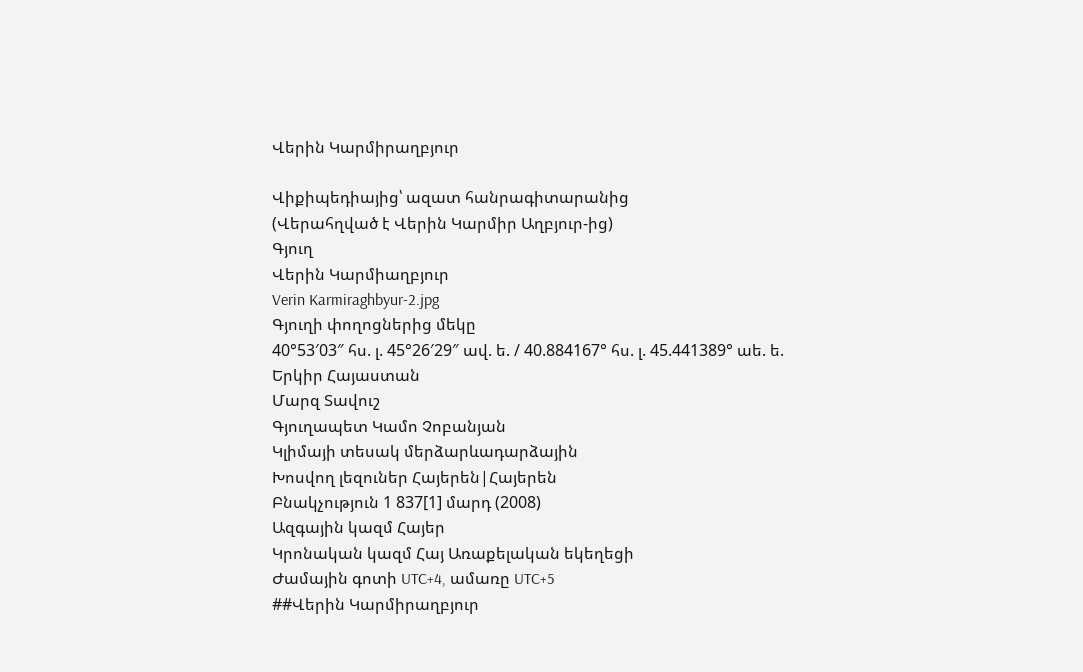Վերին Կարմիրաղբյուր

Վիքիպեդիայից՝ ազատ հանրագիտարանից
(Վերահղված է Վերին Կարմիր Աղբյուր-ից)
Գյուղ
Վերին Կարմիաղբյուր
Verin Karmiraghbyur-2.jpg
Գյուղի փողոցներից մեկը
40°53′03″ հս. լ. 45°26′29″ ավ. ե. / 40.884167° հս. լ. 45.441389° աե. ե.
Երկիր Հայաստան
Մարզ Տավուշ
Գյուղապետ Կամո Չոբանյան
Կլիմայի տեսակ մերձարևադարձային
Խոսվող լեզուներ Հայերեն|Հայերեն
Բնակչություն 1 837[1] մարդ (2008)
Ազգային կազմ Հայեր
Կրոնական կազմ Հայ Առաքելական եկեղեցի
Ժամային գոտի UTC+4, ամառը UTC+5
##Վերին Կարմիրաղբյուր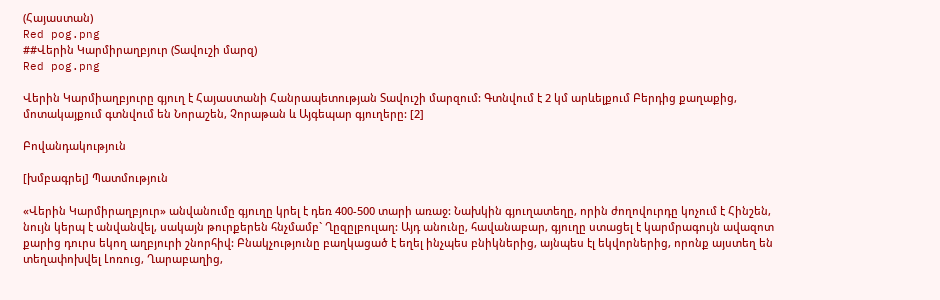(Հայաստան)
Red pog.png
##Վերին Կարմիրաղբյուր (Տավուշի մարզ)
Red pog.png

Վերին Կարմիաղբյուրը գյուղ է Հայաստանի Հանրապետության Տավուշի մարզում: Գտնվում է 2 կմ արևելքում Բերդից քաղաքից, մոտակայքում գտնվում են Նորաշեն, Չորաթան և Այգեպար գյուղերը: [2]

Բովանդակություն

[խմբագրել] Պատմություն

«Վերին Կարմիրաղբյուր» անվանումը գյուղը կրել է դեռ 400-500 տարի առաջ: Նախկին գյուղատեղը, որին ժողովուրդը կոչում է Հինշեն, նույն կերպ է անվանվել, սակայն թուրքերեն հնչմամբ` Ղըզըլբուլաղ: Այդ անունը, հավանաբար, գյուղը ստացել է կարմրագույն ավազոտ քարից դուրս եկող աղբյուրի շնորհիվ: Բնակչությունը բաղկացած է եղել ինչպես բնիկներից, այնպես էլ եկվորներից, որոնք այստեղ են տեղափոխվել Լոռուց, Ղարաբաղից,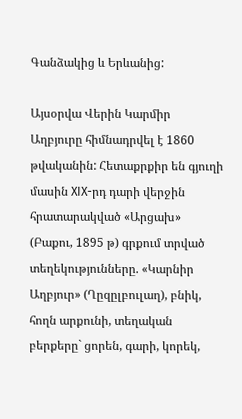Գանձակից և Երևանից:

Այսօրվա Վերին Կարմիր Աղբյուրը հիմնադրվել է 1860 թվականին: Հետաքրքիր են գյուղի մասին XIX-րդ դարի վերջին հրատարակված «Արցախ» (Բաքու, 1895 թ) գրքում տրված տեղեկությունները. «Կարնիր Աղբյուր» (Ղըզըլբուլաղ), բնիկ, հողն արքունի, տեղական բերքերը` ցորեն, գարի, կորեկ,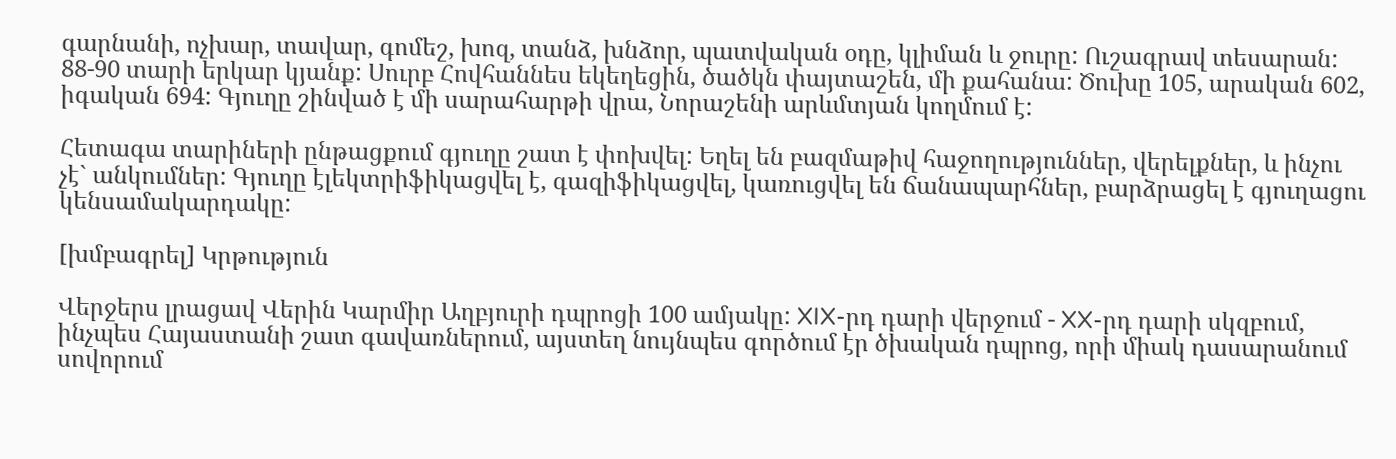գարնանի, ոչխար, տավար, գոմեշ, խոզ, տանձ, խնձոր, պատվական օդը, կլիման և ջուրը: Ուշագրավ տեսարան: 88-90 տարի երկար կյանք: Սուրբ Հովհաննես եկեղեցին, ծածկն փայտաշեն, մի քահանա: Ծուխը 105, արական 602, իգական 694: Գյուղը շինված է մի սարահարթի վրա, Նորաշենի արևմտյան կողմում է:

Հետագա տարիների ընթացքում գյուղը շատ է փոխվել: Եղել են բազմաթիվ հաջողություններ, վերելքներ, և ինչու չէ` անկումներ: Գյուղը էլեկտրիֆիկացվել է, գազիֆիկացվել, կառուցվել են ճանապարհներ, բարձրացել է գյուղացու կենսամակարդակը:

[խմբագրել] Կրթություն

Վերջերս լրացավ Վերին Կարմիր Աղբյուրի դպրոցի 100 ամյակը: XIX-րդ դարի վերջում - XX-րդ դարի սկզբում, ինչպես Հայաստանի շատ գավառներում, այստեղ նույնպես գործում էր ծխական դպրոց, որի միակ դասարանում սովորում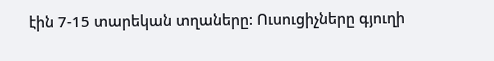էին 7-15 տարեկան տղաները: Ուսուցիչները գյուղի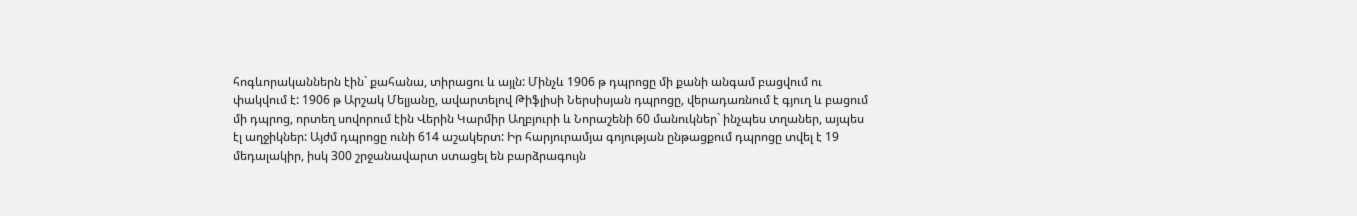հոգևորականներն էին` քահանա, տիրացու և այլն: Մինչև 1906 թ դպրոցը մի քանի անգամ բացվում ու փակվում է: 1906 թ Արշակ Մելյանը, ավարտելով Թիֆլիսի Ներսիսյան դպրոցը, վերադառնում է գյուղ և բացում մի դպրոց, որտեղ սովորում էին Վերին Կարմիր Աղբյուրի և Նորաշենի 60 մանուկներ` ինչպես տղաներ, այպես էլ աղջիկներ: Այժմ դպրոցը ունի 614 աշակերտ: Իր հարյուրամյա գոյության ընթացքում դպրոցը տվել է 19 մեդալակիր, իսկ 300 շրջանավարտ ստացել են բարձրագույն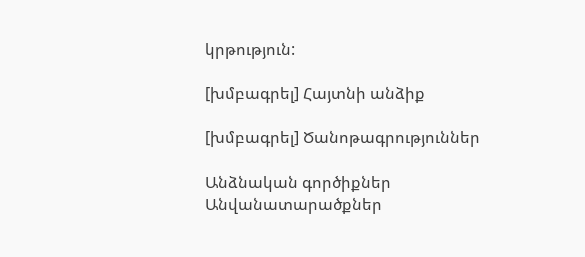կրթություն:

[խմբագրել] Հայտնի անձիք

[խմբագրել] Ծանոթագրություններ

Անձնական գործիքներ
Անվանատարածքներ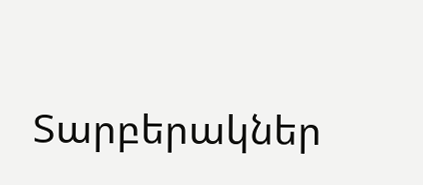Տարբերակներ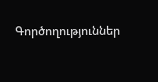Գործողություններ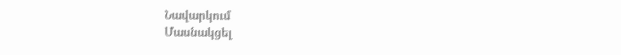Նավարկում
Մասնակցել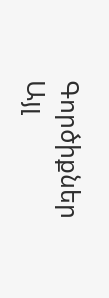Գործիքներ
Այլ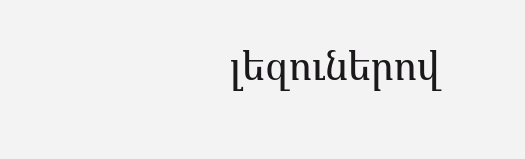լեզուներով